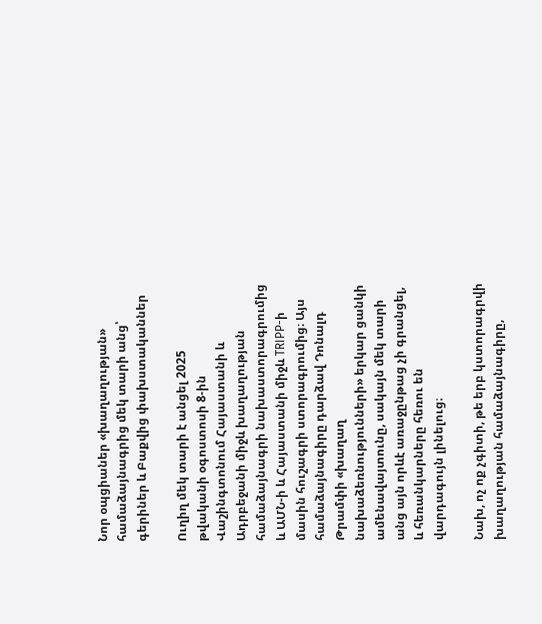Նոր օպցիաներ «խաղաղության» համաձայնագրից մեկ տարի անց՝ գերիներ և Բաքվից փախստականներ

Ուղիղ մեկ տարի է անցել 2025 թվականի օգոստոսի 8-ին Վաշինգտոնում Հայաստանի և Ադրբեջանի միջև խաղաղության համաձայնագրի նախաստորագրումից և ԱՄՆ-ի և Հայաստանի միջև TRIPP-ի մասին հուշագրի ստորագրումից։ Այս համաձայնագիրը դարձավ Դոնալդ Թրամփի «խաղաղ նախաձեռնությունների» երկար ցանկի ամենավայտունը, սակայն մեկ տարի անց այն որևէ առաջընթաց չի գրանցել, և հեռանկարները հեռու են վարդագույն լինելուց։

Նախ, ոչ ոք չգիտի, թե երբ կստորագրվի խաղաղության համաձայնագիրը,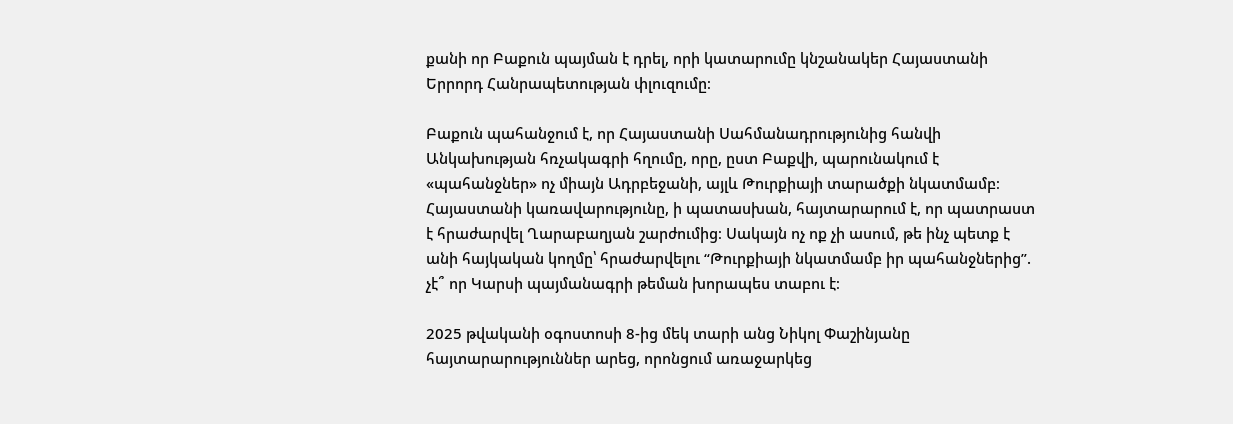քանի որ Բաքուն պայման է դրել, որի կատարումը կնշանակեր Հայաստանի Երրորդ Հանրապետության փլուզումը։

Բաքուն պահանջում է, որ Հայաստանի Սահմանադրությունից հանվի Անկախության հռչակագրի հղումը, որը, ըստ Բաքվի, պարունակում է «պահանջներ» ոչ միայն Ադրբեջանի, այլև Թուրքիայի տարածքի նկատմամբ։ Հայաստանի կառավարությունը, ի պատասխան, հայտարարում է, որ պատրաստ է հրաժարվել Ղարաբաղյան շարժումից։ Սակայն ոչ ոք չի ասում, թե ինչ պետք է անի հայկական կողմը՝ հրաժարվելու “Թուրքիայի նկատմամբ իր պահանջներից”. չէ՞ որ Կարսի պայմանագրի թեման խորապես տաբու է։

2025 թվականի օգոստոսի 8-ից մեկ տարի անց Նիկոլ Փաշինյանը հայտարարություններ արեց, որոնցում առաջարկեց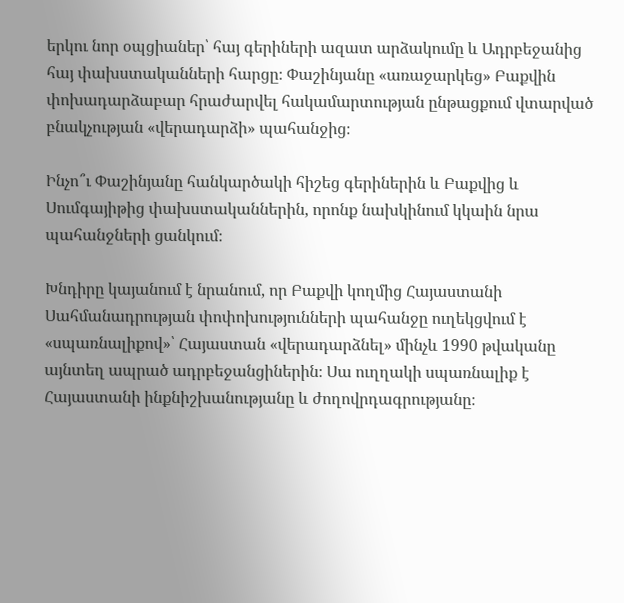երկու նոր օպցիաներ՝ հայ գերիների ազատ արձակումը և Ադրբեջանից հայ փախստականների հարցը։ Փաշինյանը «առաջարկեց» Բաքվին փոխադարձաբար հրաժարվել հակամարտության ընթացքում վտարված բնակչության «վերադարձի» պահանջից։

Ինչո՞ւ Փաշինյանը հանկարծակի հիշեց գերիներին և Բաքվից և Սումգայիթից փախստականներին, որոնք նախկինում կկաին նրա պահանջների ցանկում։

Խնդիրը կայանում է նրանում, որ Բաքվի կողմից Հայաստանի Սահմանադրության փոփոխությունների պահանջը ուղեկցվում է «սպառնալիքով»՝ Հայաստան «վերադարձնել» մինչև 1990 թվականը այնտեղ ապրած ադրբեջանցիներին։ Սա ուղղակի սպառնալիք է Հայաստանի ինքնիշխանությանը և ժողովրդագրությանը։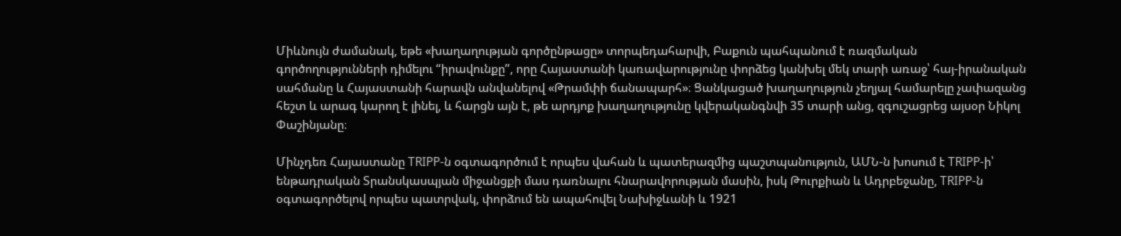Միևնույն ժամանակ, եթե «խաղաղության գործընթացը» տորպեդահարվի, Բաքուն պահպանում է ռազմական գործողությունների դիմելու “իրավունքը”, որը Հայաստանի կառավարությունը փորձեց կանխել մեկ տարի առաջ՝ հայ-իրանական սահմանը և Հայաստանի հարավն անվանելով «Թրամփի ճանապարհ»։ Ցանկացած խաղաղություն չեղյալ համարելը չափազանց հեշտ և արագ կարող է լինել, և հարցն այն է, թե արդյոք խաղաղությունը կվերականգնվի 35 տարի անց, զգուշացրեց այսօր Նիկոլ Փաշինյանը։

Մինչդեռ Հայաստանը TRIPP-ն օգտագործում է որպես վահան և պատերազմից պաշտպանություն, ԱՄՆ-ն խոսում է TRIPP-ի՝ ենթադրական Տրանսկասպյան միջանցքի մաս դառնալու հնարավորության մասին, իսկ Թուրքիան և Ադրբեջանը, TRIPP-ն օգտագործելով որպես պատրվակ, փորձում են ապահովել Նախիջևանի և 1921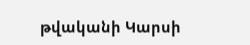թվականի Կարսի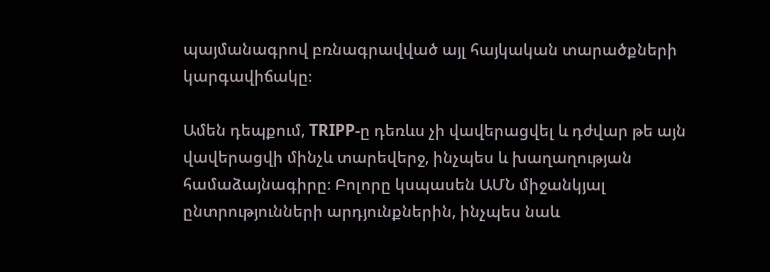պայմանագրով բռնագրավված այլ հայկական տարածքների կարգավիճակը։

Ամեն դեպքում, TRIPP-ը դեռևս չի վավերացվել և դժվար թե այն վավերացվի մինչև տարեվերջ, ինչպես և խաղաղության համաձայնագիրը։ Բոլորը կսպասեն ԱՄՆ միջանկյալ ընտրությունների արդյունքներին, ինչպես նաև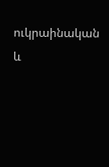ուկրաինական և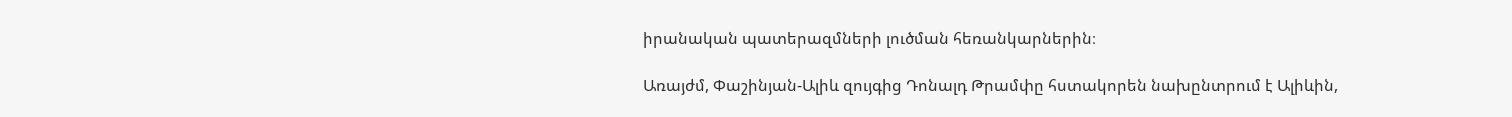իրանական պատերազմների լուծման հեռանկարներին։

Առայժմ, Փաշինյան-Ալիև զույգից Դոնալդ Թրամփը հստակորեն նախընտրում է Ալիևին,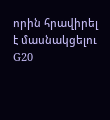որին հրավիրել է մասնակցելու G20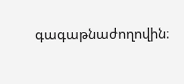գագաթնաժողովին։